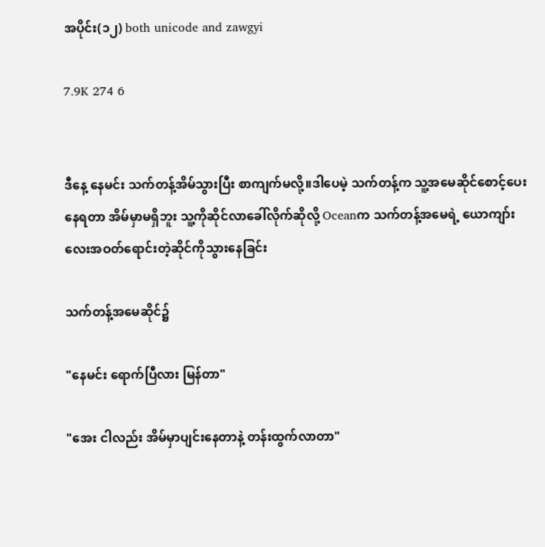အပိုင်း(၁၂) both unicode and zawgyi

7.9K 274 6


ဒီနေ့ နေမင်း သက်တန့်အိမ်သွားပြီး စာကျက်မလို့။ဒါပေမဲ့ သက်တန့်က သူ့အမေဆိုင်စောင့်ပေးနေရတာ အိမ်မှာမရှိဘူး သူ့ကိုဆိုင်လာခေါ်လိုက်ဆိုလို့ Oceanက သက်တန့်အမေရဲ့ ယောကျာ်းလေးအဝတ်ရောင်းတဲ့ဆိုင်ကိုသွားနေခြင်း

သက်တန့်အမေဆိုင်၌

"နေမင်း ရောက်ပြီလား မြန်တာ"

"အေး ငါလည်း အိမ်မှာပျင်းနေတာနဲ့ တန်းထွက်လာတာ"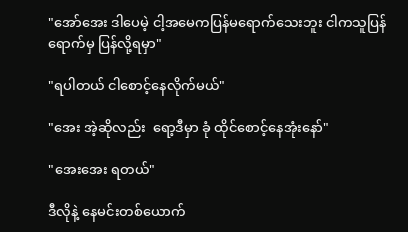"အော်အေး ဒါပေမဲ့ ငါ့အမေကပြန်မရောက်သေးဘူး ငါကသူပြန်ရောက်မှ ပြန်လို့ရမှာ"

"ရပါတယ် ငါစောင့်နေလိုက်မယ်"

"အေး အဲ့ဆိုလည်း  ရော့ဒီမှာ ခုံ ထိုင်စောင့်နေအုံးနော်"

"အေးအေး ရတယ်"

ဒီလိုနဲ့ နေမင်းတစ်ယောက်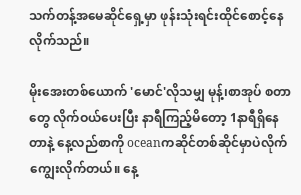သက်တန့်အမေဆိုင်ရှေ့မှာ ဖုန်းသုံးရင်းထိုင်စောင့်နေလိုက်သည်။

မိုးအေးတစ်ယောက် 'မောင်'လိုသမျှ မုန့်၊စာအုပ် စတာတွေ လိုက်ဝယ်ပေးပြီး နာရီကြည့်မိတော့ 1နာရီရှိနေတာနဲ့ နေ့လည်စာကို oceanကဆိုင်တစ်ဆိုင်မှာပဲလိုက်ကျွေးလိုက်တယ်။ နေ့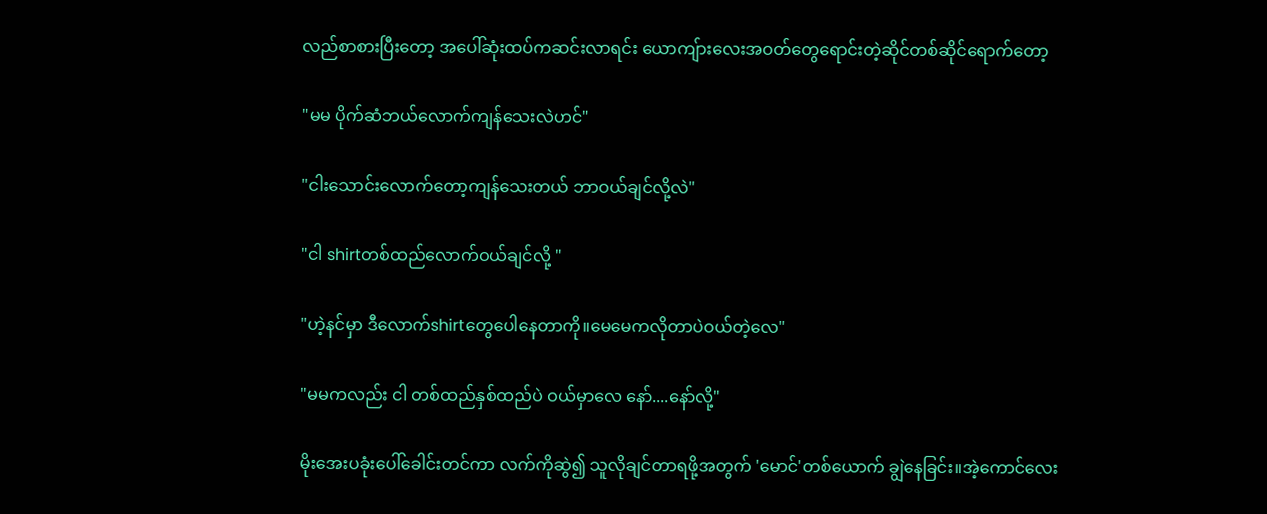လည်စာစားပြီးတော့ အပေါ်ဆုံးထပ်ကဆင်းလာရင်း ယောကျ်ားလေးအဝတ်တွေရောင်းတဲ့ဆိုင်တစ်ဆိုင်ရောက်တော့

"မမ ပိုက်ဆံဘယ်လောက်ကျန်သေးလဲဟင်"

"ငါးသောင်းလောက်တော့ကျန်သေးတယ် ဘာဝယ်ချင်လို့လဲ"

"ငါ shirtတစ်ထည်လောက်ဝယ်ချင်လို့ "

"ဟဲ့နင်မှာ ဒီလောက်shirtတွေပေါနေတာကို။မေမေကလိုတာပဲဝယ်တဲ့လေ"

"မမကလည်း ငါ တစ်ထည်နှစ်ထည်ပဲ ဝယ်မှာလေ နော်....နော်လို့"

မိုးအေးပခုံးပေါ်ခေါင်းတင်ကာ လက်ကိုဆွဲ၍ သူလိုချင်တာရဖို့အတွက် 'မောင်'တစ်ယောက် ချွဲနေခြင်း။အဲ့ကောင်လေး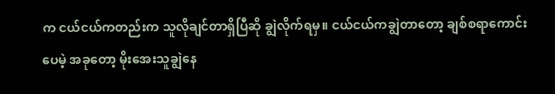က ငယ်ငယ်ကတည်းက သူလိုချင်တာရှိပြီဆို ချွဲလိုက်ရမှ။ ငယ်ငယ်ကချွဲတာတော့ ချစ်စရာကောင်းပေမဲ့ အခုတော့ မိုးအေးသူချွဲနေ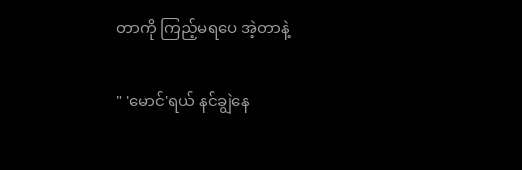တာကို ကြည့်မရပေ အဲ့တာနဲ့

" 'မောင်'ရယ် နင်ချွဲနေ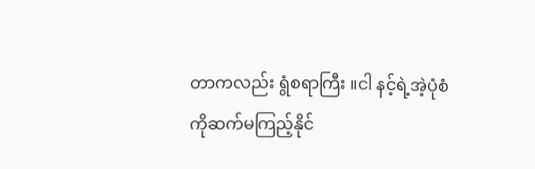တာကလည်း ရွံစရာကြီး ။ငါ နင့်ရဲ့အဲ့ပုံစံကိုဆက်မကြည့်နိုင်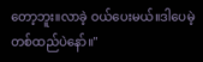တော့ဘူး။လာခဲ့ ဝယ်ပေးမယ်။ဒါပေမဲ့ တစ်ထည်ပဲနော်။"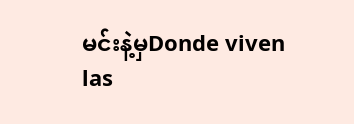မင်းနဲ့မှDonde viven las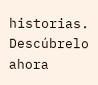historias. Descúbrelo ahora